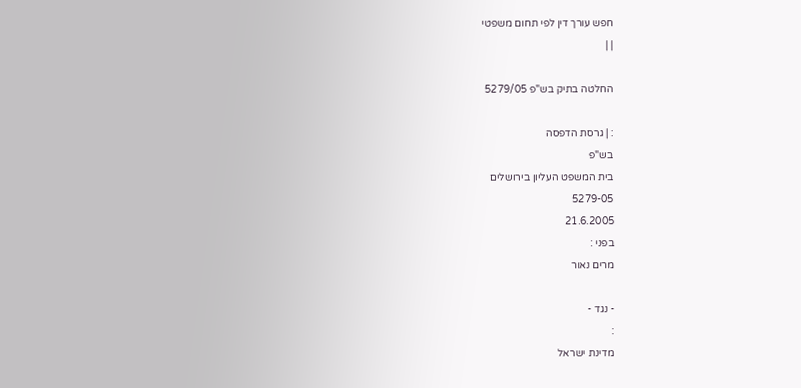חפש עורך דין לפי תחום משפטי
| |

החלטה בתיק בש"פ 5279/05

: | גרסת הדפסה
בש"פ
בית המשפט העליון בירושלים
5279-05
21.6.2005
בפני :
מרים נאור

- נגד -
:
מדינת ישראל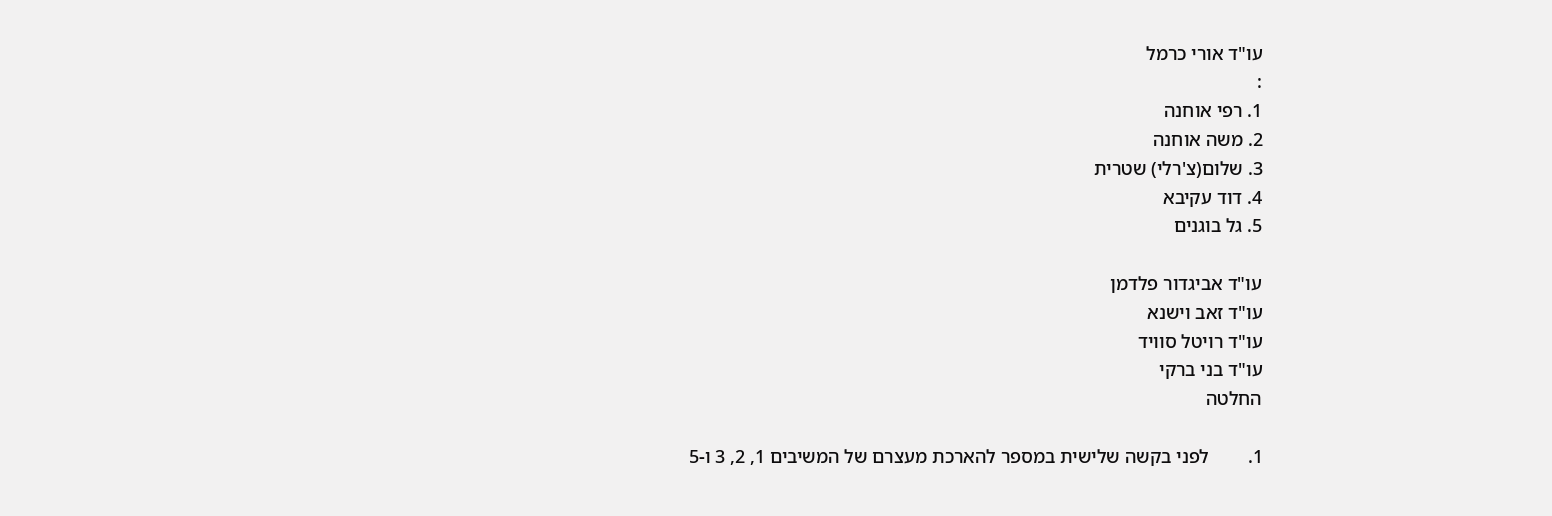עו"ד אורי כרמל
:
1. רפי אוחנה
2. משה אוחנה
3. שלום(צ'רלי) שטרית
4. דוד עקיבא
5. גל בוגנים

עו"ד אביגדור פלדמן
עו"ד זאב וישנא
עו"ד רויטל סוויד
עו"ד בני ברקי
החלטה

1.        לפני בקשה שלישית במספר להארכת מעצרם של המשיבים 1, 2, 3 ו-5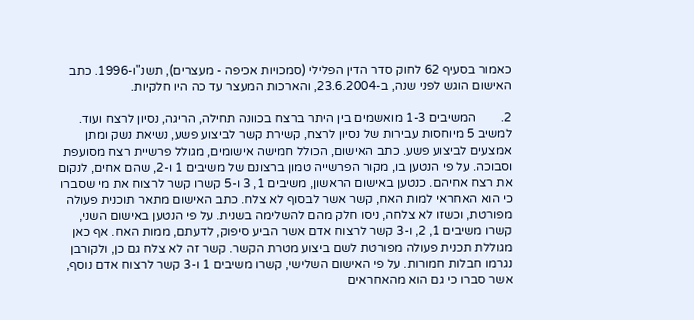כאמור בסעיף 62 לחוק סדר הדין הפלילי (סמכויות אכיפה - מעצרים), תשנ"ו-1996. כתב האישום הוגש לפני שנה, ב-23.6.2004, והארכות המעצר עד כה היו חלקיות.

2.        המשיבים 1-3 מואשמים בין היתר ברצח בכוונה תחילה, הריגה, נסיון לרצח ועוד. למשיב 5 מיוחסות עבירות של נסיון לרצח, קשירת קשר לביצוע פשע, נשיאת נשק ומתן אמצעים לביצוע פשע. כתב האישום, הכולל חמישה אישומים, מגולל פרשיית רצח מסועפת וסבוכה. על פי הנטען בו, מקור הפרשייה טמון ברצונם של משיבים 1 ו-2, שהם אחים, לנקום את רצח אחיהם. כנטען באישום הראשון, משיבים 1, 3 ו-5 קשרו קשר לרצוח את מי שסברו כי הוא האחראי למות האח, קשר אשר לבסוף לא צלח. כתב האישום מתאר תוכנית פעולה מפורטת, וכשזו לא צלחה, ניסו חלק מהם להשלימה בשנית. על פי הנטען באישום השני, קשרו משיבים 1, 2, ו-3 קשר לרצוח אדם אשר הביע סיפוק, לדעתם, ממות האח. אף כאן מגוללת תכנית פעולה מפורטת לשם ביצוע מטרת הקשר. קשר זה לא צלח גם כן, ולקורבן נגרמו חבלות חמורות. על פי האישום השלישי, קשרו משיבים 1 ו-3 קשר לרצוח אדם נוסף, אשר סברו כי גם הוא מהאחראים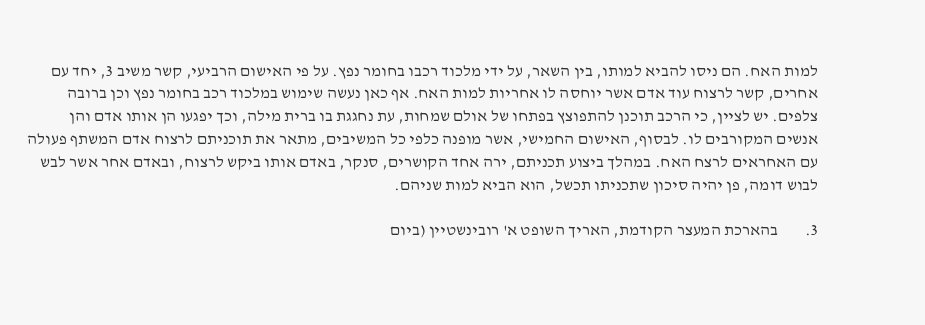למות האח. הם ניסו להביא למותו, בין השאר, על ידי מלכוד רכבו בחומר נפץ. על פי האישום הרביעי, קשר משיב 3, יחד עם אחרים, קשר לרצוח עוד אדם אשר יוחסה לו אחריות למות האח. אף כאן נעשה שימוש במלכוד רכב בחומר נפץ וכן ברובה צלפים. יש לציין, כי הרכב תוכנן להתפוצץ בפתחו של אולם שמחות, עת נחגגת בו ברית מילה, וכך יפגעו הן אותו אדם והן אנשים המקורבים לו. לבסוף, האישום החמישי, אשר מופנה כלפי כל המשיבים, מתאר את תוכניתם לרצוח אדם המשתף פעולה עם האחראים לרצח האח. במהלך ביצוע תכניתם, ירה אחד הקושרים, סנקר, באדם אותו ביקש לרצוח, ובאדם אחר אשר לבש לבוש דומה, פן יהיה סיכון שתכניתו תכשל, הוא הביא למות שניהם.

3.        בהארכת המעצר הקודמת, האריך השופט א' רובינשטיין (ביום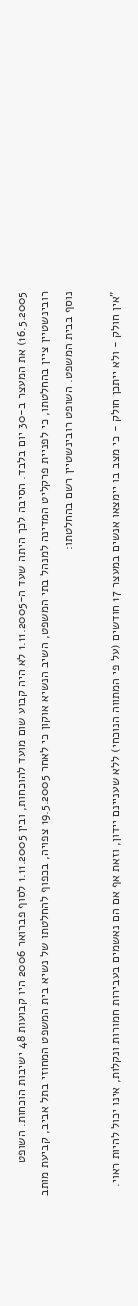16.5.2005) את המעצר ב-30 יום בלבד. הסיבה לכך היתה שעד ה-1.11.2005 לא היה קבוע שום מועד להוכחות, ובין 1.11.2005 לסוף פברואר 2006 היו קבועות 48 ישיבות הוכחות. השופט רובינשטיין ציין בהחלטתו, כי לפניית פרקליט המדינה למנהל בתי המשפט, השיב הנשיא אוקון כי לאחר 19.5.2005 צפויה, בכפוף להחלטתו של נשיא בית המשפט המחוזי בתל אביב, קביעת מותב נוסף בבית המשפט. השופט רובינשטיין רשם בהחלטתו:

"אין חולק - ולא ייתכן חולק - כי מצב בו יימצאו אנשים במעצר 17 חודשים (על פי המתווה הנוכחי) ללא שעניינם יידון, וזאת אף אם הם נאשמים בעבירות חמורות ונקלות, אינו יכול להיות ראוי.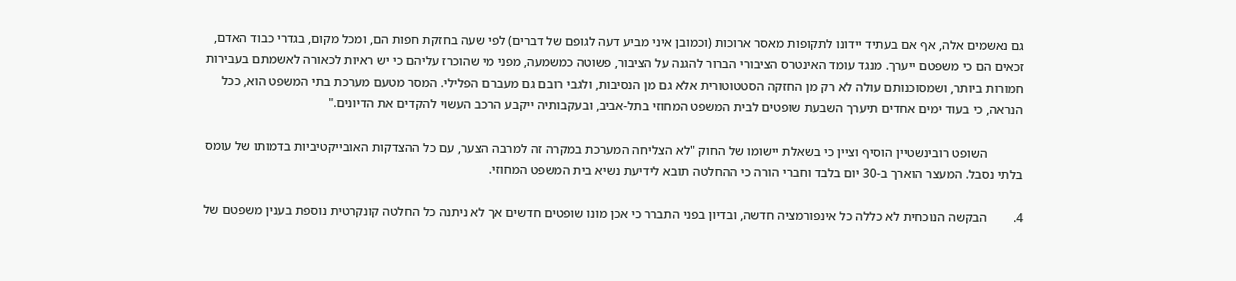גם נאשמים אלה, אף אם בעתיד יידונו לתקופות מאסר ארוכות (וכמובן איני מביע דעה לגופם של דברים) לפי שעה בחזקת חפות הם, ומכל מקום, בגדרי כבוד האדם, זכאים הם כי משפטם ייערך. מנגד עומד האינטרס הציבורי הברור להגנה על הציבור, פשוטה כמשמעה, מפני מי שהוכרז עליהם כי יש ראיות לכאורה לאשמתם בעבירות חמורות ביותר, ושמסוכנותם עולה לא רק מן החזקה הסטטוטורית אלא גם מן הנסיבות, ולגבי רובם גם מעברם הפלילי. המסר מטעם מערכת בתי המשפט הוא, ככל הנראה, כי בעוד ימים אחדים תיערך השבעת שופטים לבית המשפט המחוזי בתל-אביב, ובעקבותיה ייקבע הרכב העשוי להקדים את הדיונים."

           השופט רובינשטיין הוסיף וציין כי בשאלת יישומו של החוק "לא הצליחה המערכת במקרה זה למרבה הצער, עם כל ההצדקות האובייקטיביות בדמותו של עומס בלתי נסבל. המעצר הוארך ב-30 יום בלבד וחברי הורה כי ההחלטה תובא לידיעת נשיא בית המשפט המחוזי.

4.        הבקשה הנוכחית לא כללה כל אינפורמציה חדשה, ובדיון בפני התברר כי אכן מונו שופטים חדשים אך לא ניתנה כל החלטה קונקרטית נוספת בענין משפטם של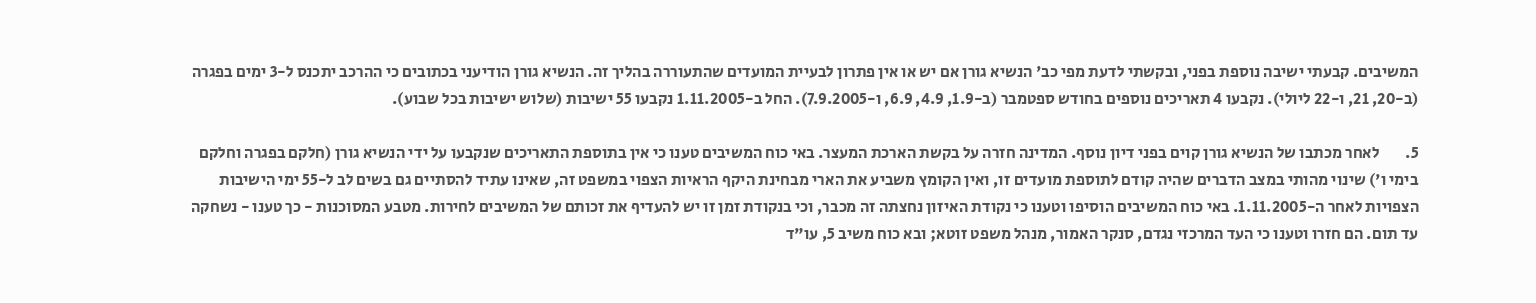המשיבים. קבעתי ישיבה נוספת בפני, ובקשתי לדעת מפי כב' הנשיא גורן אם יש או אין פתרון לבעיית המועדים שהתעוררה בהליך זה. הנשיא גורן הודיעני בכתובים כי ההרכב יתכנס ל-3 ימים בפגרה (ב-20, 21, ו-22 ליולי). נקבעו 4 תאריכים נוספים בחודש ספטמבר (ב-1.9, 4.9, 6.9, ו-7.9.2005). החל ב-1.11.2005 נקבעו 55 ישיבות (שלוש ישיבות בכל שבוע).

5.        לאחר מכתבו של הנשיא גורן קוים בפני דיון נוסף. המדינה חזרה על בקשת הארכת המעצר. באי כוח המשיבים טענו כי אין בתוספת התאריכים שנקבעו על ידי הנשיא גורן (חלקם בפגרה וחלקם בימי ו') שינוי מהותי במצב הדברים שהיה קודם לתוספת מועדים זו, ואין הקומץ משביע את הארי מבחינת היקף הראיות הצפוי במשפט זה, שאינו עתיד להסתיים גם בשים לב ל-55 ימי הישיבות הצפויות לאחר ה-1.11.2005. באי כוח המשיבים הוסיפו וטענו כי נקודת האיזון נחצתה זה מכבר, וכי בנקודת זמן זו יש להעדיף את זכותם של המשיבים לחירות. מטבע המסוכנות - כך טענו - נשחקה עד תום. הם חזרו וטענו כי העד המרכזי נגדם, סנקר האמור, מנהל משפט זוטא; ובא כוח משיב 5, עו"ד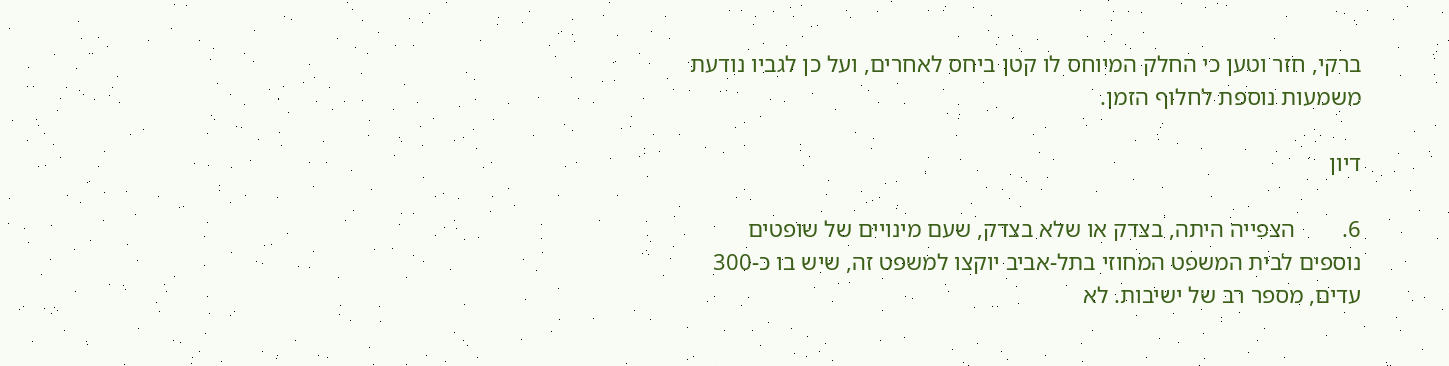ברקי, חזר וטען כי החלק המיוחס לו קטן ביחס לאחרים, ועל כן לגביו נודעת משמעות נוספת לחלוף הזמן.

דיון

6.        הצפייה היתה, בצדק או שלא בצדק, שעם מינויים של שופטים נוספים לבית המשפט המחוזי בתל-אביב יוקצו למשפט זה, שיש בו כ-300 עדים, מספר רב של ישיבות. לא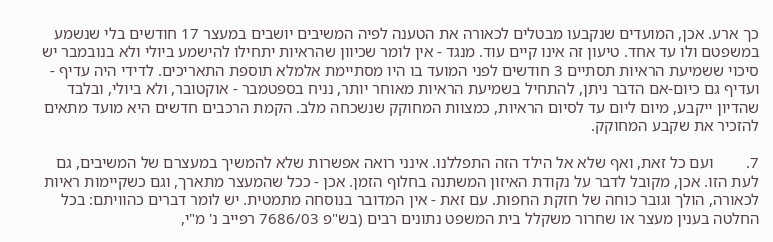כך ארע. אכן, המועדים שנקבעו מבטלים לכאורה את הטענה לפיה המשיבים יושבים במעצר 17 חודשים בלי שנשמע במשפטם ולו עד אחד. טיעון זה אינו קיים עוד. מנגד - אין לומר שכיוון שהראיות יתחילו להישמע ביולי ולא בנובמבר יש סיכוי ששמיעת הראיות תסתיים 3 חודשים לפני המועד בו היו מסתיימת אלמלא תוספת התאריכים. לדידי היה עדיף - ועדיף גם כיום-אם הדבר ניתן, להתחיל בשמיעת הראיות מאוחר יותר, נניח בספטמבר - אוקטובר, ולא ביולי, ובלבד שהדיון ייקבע, מיום ליום עד לסיום הראיות, כמצוות המחוקק שנשכחה מלב. הקמת הרכבים חדשים היא מועד מתאים להזכיר את שקבע המחוקק.

7.        ועם כל זאת, ואף שלא אל הילד הזה התפללנו. אינני רואה אפשרות שלא להמשיך במעצרם של המשיבים, גם לעת הזו. אכן, מקובל לדבר על נקודת האיזון המשתנה בחלוף הזמן. אכן - ככל שהמעצר מתארך, וגם כשקיימות ראיות לכאורה, הולך וגובר כוחה של חזקת החפות. עם זאת - אין המדובר בנוסחה מתמטית. יש לומר דברים כהוויתם: בכל החלטה בענין מעצר או שחרור משקלל בית המשפט נתונים רבים (בש"פ 7686/03 רפייב נ' מ"י,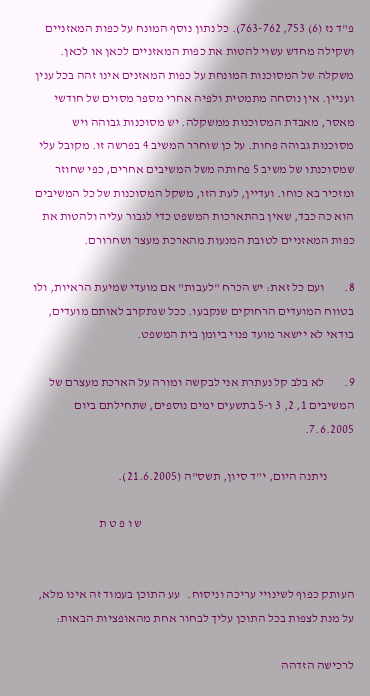פ"ד נז (6) 753, 763-762). כל נתון נוסף המונח על כפות המאזניים ושקילה מחדש עשוי להטות את כפות המאזניים לכאן או לכאן.  משקלה של המסוכנות המונחת על כפות המאזנים אינו זהה בכל ענין ועניין. אין נוסחה מתמטית ולפיה אחרי מספר מסוים של חודשי מאסר, מאבדת המסוכנות ממשקלה. יש מסוכנות גבוהה ויש מסוכנות גבוהה פחות. על כן שוחרר המשיב 4 בפרשה זו. מקובל עלי שמסוכנתו של משיב 5 פחותה משל המשיבים אחרים, כפי שחוזר ומזכיר בא כוחו. ועדיין, לעת הזו, משקל המסוכנות של כל המשיבים הוא כה כבד, שאין בהתארכות המשפט כדי לגבור עליה ולהטות את כפות המאזניים לטובת המנעות מהארכת מעצר ושחרורם.

8.        ועם כל זאת: יש הכרח "לעבות" אם מועדי שמיעת הראיות, ולו בטווח המועדים הרחוקים שנקבעו. ככל שנתקרב לאותם מועדים, בודאי לא יישאר מועד פנוי ביומן בית המשפט.

9.        לא בלב קל נעתרת אני לבקשה ומורה על הארכת מעצרם של המשיבים 1, 2, 3 ו-5 בתשעים ימים נוספים, שתחילתם ביום 7.6.2005.

           ניתנה היום, י"ד סיון, תשס"ה (21.6.2005).

                                                                                      ש ו פ ט ת


העותק כפוף לשינויי עריכה וניסוח.   עע התוכן בעמוד זה אינו מלא, על מנת לצפות בכל התוכן עליך לבחור אחת מהאופציות הבאות:

לרכישה הזדהה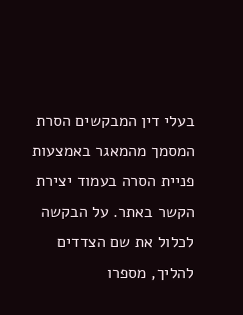בעלי דין המבקשים הסרת המסמך מהמאגר באמצעות פניית הסרה בעמוד יצירת הקשר באתר. על הבקשה לכלול את שם הצדדים להליך, מספרו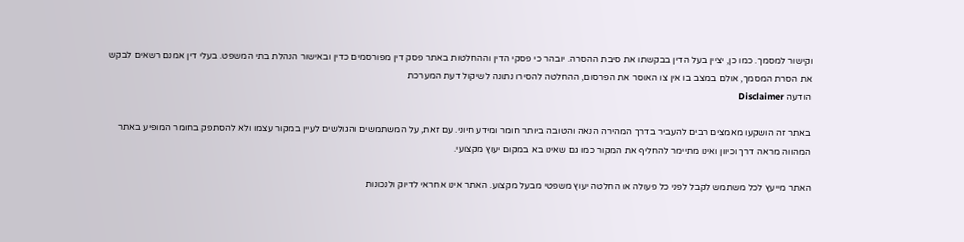וקישור למסמך. כמו כן, יציין בעל הדין בבקשתו את סיבת ההסרה. יובהר כי פסקי הדין וההחלטות באתר פסק דין מפורסמים כדין ובאישור הנהלת בתי המשפט. בעלי דין אמנם רשאים לבקש את הסרת המסמך, אולם במצב בו אין צו האוסר את הפרסום, ההחלטה להסירו נתונה לשיקול דעת המערכת
הודעה Disclaimer

באתר זה הושקעו מאמצים רבים להעביר בדרך המהירה הנאה והטובה ביותר חומר ומידע חיוני. עם זאת, על המשתמשים והגולשים לעיין במקור עצמו ולא להסתפק בחומר המופיע באתר המהווה מראה דרך וכיוון ואינו מתיימר להחליף את המקור כמו גם שאינו בא במקום יעוץ מקצועי.

האתר מייעץ לכל משתמש לקבל לפני כל פעולה או החלטה יעוץ משפטי מבעל מקצוע. האתר אינו אחראי לדיוק ולנכונות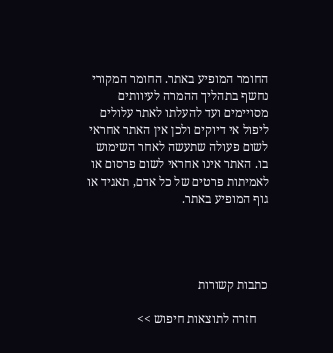החומר המופיע באתר. החומר המקורי נחשף בתהליך ההמרה לעיוותים מסויימים ועד להעלתו לאתר עלולים ליפול אי דיוקים ולכן אין האתר אחראי לשום פעולה שתעשה לאחר השימוש בו. האתר אינו אחראי לשום פרסום או לאמיתות פרטים של כל אדם, תאגיד או גוף המופיע באתר.




כתבות קשורות

    חזרה לתוצאות חיפוש >>